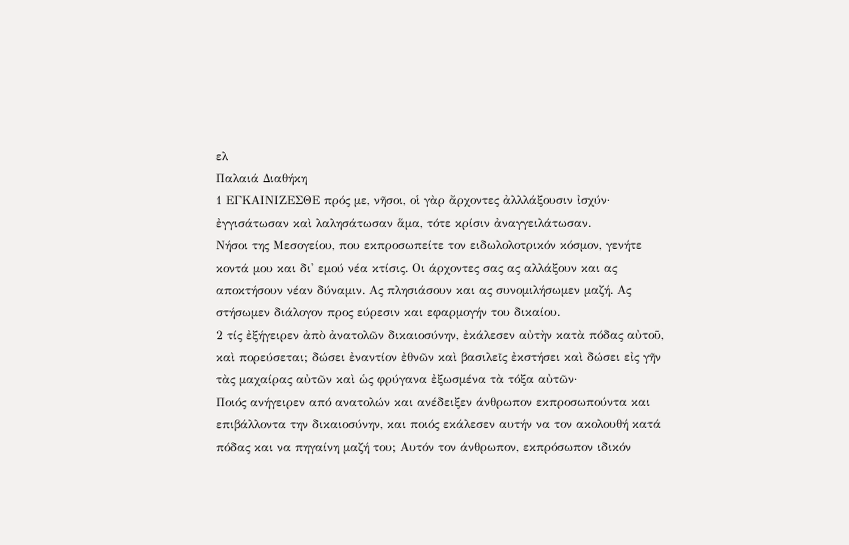ελ
Παλαιά Διαθήκη
1 ΕΓΚΑΙΝΙΖΕΣΘΕ πρός με, νῆσοι, οἱ γὰρ ἄρχοντες ἀλλλάξουσιν ἰσχύν· ἐγγισάτωσαν καὶ λαλησάτωσαν ἅμα, τότε κρίσιν ἀναγγειλάτωσαν.
Νήσοι της Μεσογείου, που εκπροσωπείτε τον ειδωλολοτρικόν κόσμον, γενήτε κοντά μου και δι' εμού νέα κτίσις. Οι άρχοντες σας ας αλλάξουν και ας αποκτήσουν νέαν δύναμιν. Ας πλησιάσουν και ας συνομιλήσωμεν μαζή. Ας στήσωμεν διάλογον προς εύρεσιν και εφαρμογήν του δικαίου.
2 τίς ἐξήγειρεν ἀπὸ ἀνατολῶν δικαιοσύνην, ἐκάλεσεν αὐτὴν κατὰ πόδας αὐτοῦ, καὶ πορεύσεται; δώσει ἐναντίον ἐθνῶν καὶ βασιλεῖς ἐκστήσει καὶ δώσει εἰς γῆν τὰς μαχαίρας αὐτῶν καὶ ὡς φρύγανα ἐξωσμένα τὰ τόξα αὐτῶν·
Ποιός ανήγειρεν από ανατολών και ανέδειξεν άνθρωπον εκπροσωπούντα και επιβάλλοντα την δικαιοσύνην, και ποιός εκάλεσεν αυτήν να τον ακολουθή κατά πόδας και να πηγαίνη μαζή του; Αυτόν τον άνθρωπον, εκπρόσωπον ιδικόν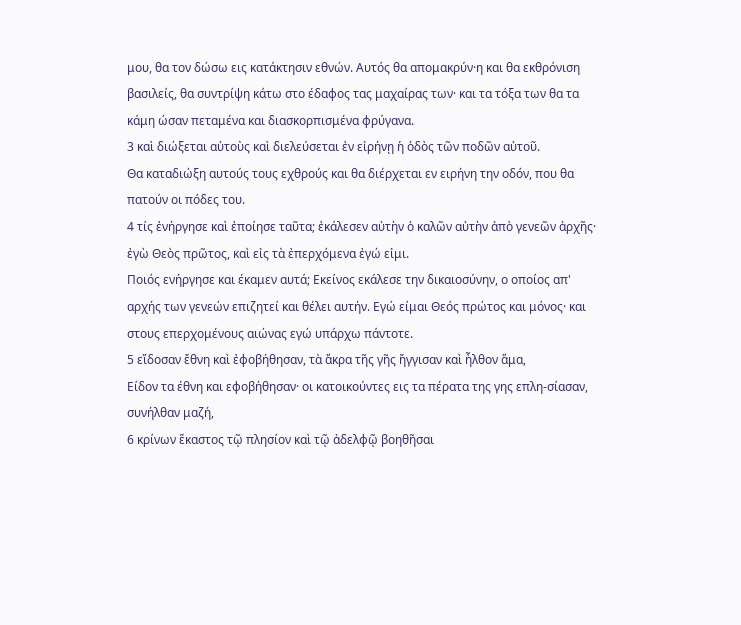μου, θα τον δώσω εις κατάκτησιν εθνών. Αυτός θα απομακρύν·η και θα εκθρόνιση βασιλείς, θα συντρίψη κάτω στο έδαφος τας μαχαίρας των· και τα τόξα των θα τα κάμη ώσαν πεταμένα και διασκορπισμένα φρύγανα.
3 καὶ διώξεται αὐτοὺς καὶ διελεύσεται ἐν εἰρήνῃ ἡ ὁδὸς τῶν ποδῶν αὐτοῦ.
Θα καταδιώξη αυτούς τους εχθρούς και θα διέρχεται εν ειρήνη την οδόν, που θα πατούν οι πόδες του.
4 τίς ἐνήργησε καὶ ἐποίησε ταῦτα; ἐκάλεσεν αὐτὴν ὁ καλῶν αὐτὴν ἀπὸ γενεῶν ἀρχῆς· ἐγὼ Θεὸς πρῶτος, καὶ εἰς τὰ ἐπερχόμενα ἐγώ εἰμι.
Ποιός ενήργησε και έκαμεν αυτά; Εκείνος εκάλεσε την δικαιοσύνην, ο οποίος απ' αρχής των γενεών επιζητεί και θέλει αυτήν. Εγώ είμαι Θεός πρώτος και μόνος· και στους επερχομένους αιώνας εγώ υπάρχω πάντοτε.
5 εἴδοσαν ἔθνη καὶ ἐφοβήθησαν, τὰ ἄκρα τῆς γῆς ἤγγισαν καὶ ἦλθον ἅμα,
Είδον τα έθνη και εφοβήθησαν· οι κατοικούντες εις τα πέρατα της γης επλη-σίασαν, συνήλθαν μαζή,
6 κρίνων ἕκαστος τῷ πλησίον καὶ τῷ ἀδελφῷ βοηθῆσαι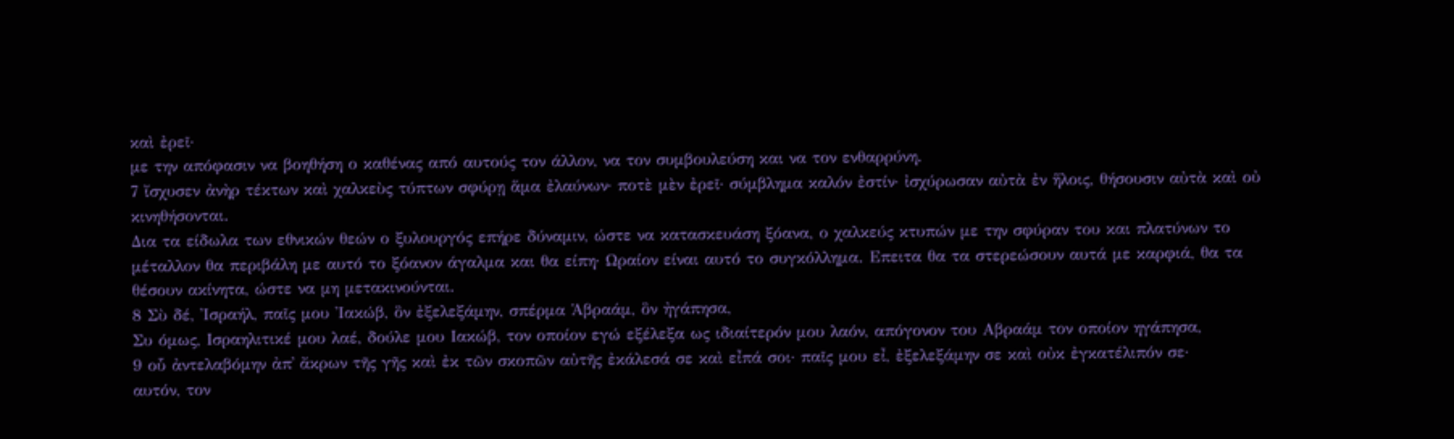καὶ ἐρεῖ·
με την απόφασιν να βοηθήση ο καθένας από αυτούς τον άλλον, να τον συμβουλεύση και να τον ενθαρρύνη.
7 ἴσχυσεν ἀνὴρ τέκτων καὶ χαλκεὺς τύπτων σφύρῃ ἅμα ἐλαύνων· ποτὲ μὲν ἐρεῖ· σύμβλημα καλόν ἐστίν· ἰσχύρωσαν αὐτὰ ἐν ἥλοις, θήσουσιν αὐτὰ καὶ οὐ κινηθήσονται.
Δια τα είδωλα των εθνικών θεών ο ξυλουργός επήρε δύναμιν, ώστε να κατασκευάση ξόανα, ο χαλκεύς κτυπών με την σφύραν του και πλατύνων το μέταλλον θα περιβάλη με αυτό το ξόανον άγαλμα και θα είπη· Ωραίον είναι αυτό το συγκόλλημα. Επειτα θα τα στερεώσουν αυτά με καρφιά, θα τα θέσουν ακίνητα, ώστε να μη μετακινούνται.
8 Σὺ δέ, Ἰσραήλ, παῖς μου Ἰακώβ, ὃν ἐξελεξάμην, σπέρμα Ἁβραάμ, ὃν ἠγάπησα,
Συ όμως, Ισραηλιτικέ μου λαέ, δούλε μου Ιακώβ, τον οποίον εγώ εξέλεξα ως ιδιαίτερόν μου λαόν, απόγονον του Αβραάμ τον οποίον ηγάπησα,
9 οὗ ἀντελαβόμην ἀπ᾿ ἄκρων τῆς γῆς καὶ ἐκ τῶν σκοπῶν αὐτῆς ἐκάλεσά σε καὶ εἶπά σοι· παῖς μου εἶ, ἐξελεξάμην σε καὶ οὐκ ἐγκατέλιπόν σε·
αυτόν, τον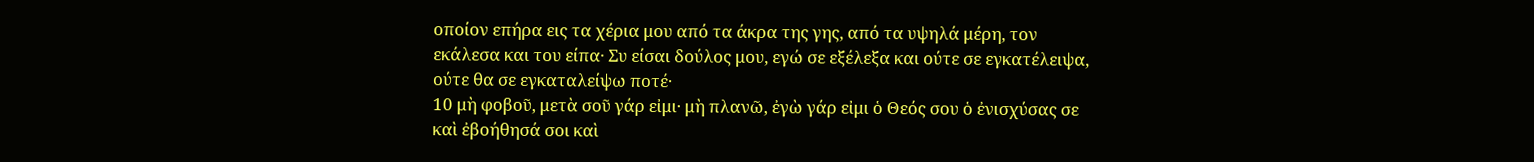οποίον επήρα εις τα χέρια μου από τα άκρα της γης, από τα υψηλά μέρη, τον εκάλεσα και του είπα· Συ είσαι δούλος μου, εγώ σε εξέλεξα και ούτε σε εγκατέλειψα, ούτε θα σε εγκαταλείψω ποτέ·
10 μὴ φοβοῦ, μετὰ σοῦ γάρ εἰμι· μὴ πλανῶ, ἐγὼ γάρ εἰμι ὁ Θεός σου ὁ ἐνισχύσας σε καὶ ἐβοήθησά σοι καὶ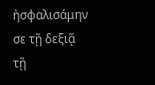ἠσφαλισάμην σε τῇ δεξιᾷ τῇ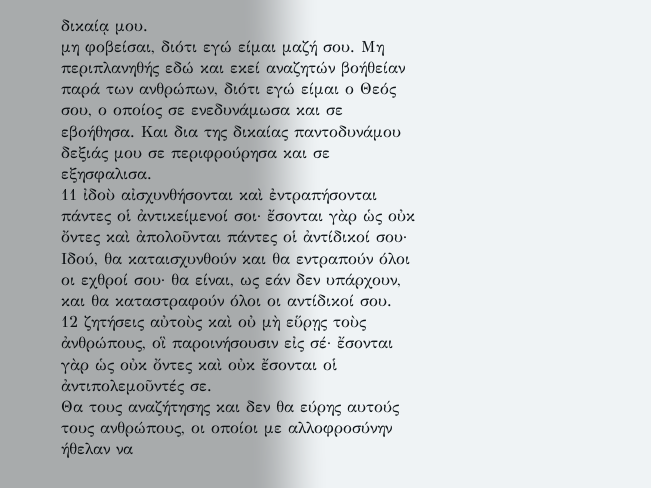δικαίᾳ μου.
μη φοβείσαι, διότι εγώ είμαι μαζή σου. Μη περιπλανηθής εδώ και εκεί αναζητών βοήθείαν παρά των ανθρώπων, διότι εγώ είμαι ο Θεός σου, ο οποίος σε ενεδυνάμωσα και σε εβοήθησα. Και δια της δικαίας παντοδυνάμου δεξιάς μου σε περιφρούρησα και σε εξησφαλισα.
11 ἰδοὺ αἰσχυνθήσονται καὶ ἐντραπήσονται πάντες οἱ ἀντικείμενοί σοι· ἔσονται γὰρ ὡς οὐκ ὄντες καὶ ἀπολοῦνται πάντες οἱ ἀντίδικοί σου·
Ιδού, θα καταισχυνθούν και θα εντραπούν όλοι οι εχθροί σου· θα είναι, ως εάν δεν υπάρχουν, και θα καταστραφούν όλοι οι αντίδικοί σου.
12 ζητήσεις αὐτοὺς καὶ οὐ μὴ εὕρῃς τοὺς ἀνθρώπους, οἳ παροινήσουσιν εἰς σέ· ἔσονται γὰρ ὡς οὐκ ὄντες καὶ οὐκ ἔσονται οἱ ἀντιπολεμοῦντές σε.
Θα τους αναζήτησης και δεν θα εύρης αυτούς τους ανθρώπους, οι οποίοι με αλλοφροσύνην ήθελαν να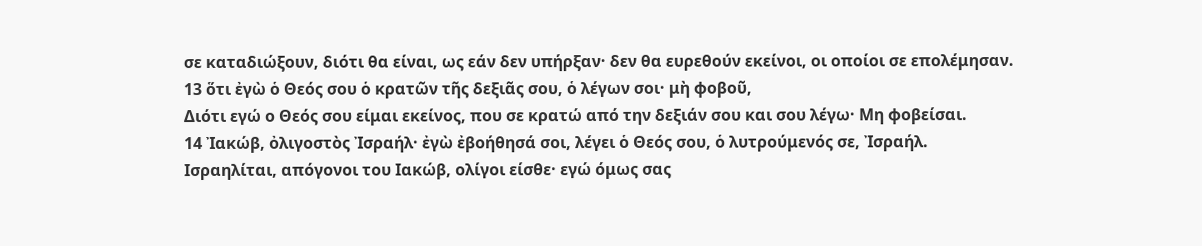σε καταδιώξουν, διότι θα είναι, ως εάν δεν υπήρξαν· δεν θα ευρεθούν εκείνοι, οι οποίοι σε επολέμησαν.
13 ὅτι ἐγὼ ὁ Θεός σου ὁ κρατῶν τῆς δεξιᾶς σου, ὁ λέγων σοι· μὴ φοβοῦ,
Διότι εγώ ο Θεός σου είμαι εκείνος, που σε κρατώ από την δεξιάν σου και σου λέγω· Μη φοβείσαι.
14 Ἰακώβ, ὀλιγοστὸς Ἰσραήλ· ἐγὼ ἐβοήθησά σοι, λέγει ὁ Θεός σου, ὁ λυτρούμενός σε, Ἰσραήλ.
Ισραηλίται, απόγονοι του Ιακώβ, ολίγοι είσθε· εγώ όμως σας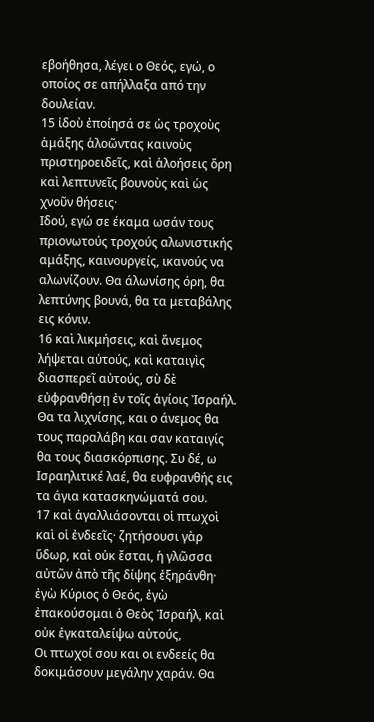εβοήθησα, λέγει ο Θεός, εγώ, ο οποίος σε απήλλαξα από την δουλείαν.
15 ἰδοὺ ἐποίησά σε ὡς τροχοὺς ἁμάξης ἁλοῶντας καινοὺς πριστηροειδεῖς, καὶ ἁλοήσεις ὄρη καὶ λεπτυνεῖς βουνοὺς καὶ ὡς χνοῦν θήσεις·
Ιδού, εγώ σε έκαμα ωσάν τους πριονωτούς τροχούς αλωνιστικής αμάξης, καινουργείς, ικανούς να αλωνίζουν. Θα άλωνίσης όρη, θα λεπτύνης βουνά, θα τα μεταβάλης εις κόνιν.
16 καὶ λικμήσεις, καὶ ἄνεμος λήψεται αὐτούς, καὶ καταιγὶς διασπερεῖ αὐτούς, σὺ δὲ εὐφρανθήσῃ ἐν τοῖς ἁγίοις Ἰσραήλ.
Θα τα λιχνίσης, και ο άνεμος θα τους παραλάβη και σαν καταιγίς θα τους διασκόρπισης. Συ δέ, ω Ισραηλιτικέ λαέ, θα ευφρανθής εις τα άγια κατασκηνώματά σου.
17 καὶ ἀγαλλιάσονται οἱ πτωχοὶ καὶ οἱ ἐνδεεῖς· ζητήσουσι γὰρ ὕδωρ, καὶ οὐκ ἔσται, ἡ γλῶσσα αὐτῶν ἀπὸ τῆς δίψης ἐξηράνθη· ἐγὼ Κύριος ὁ Θεός, ἐγὼ ἐπακούσομαι ὁ Θεὸς Ἰσραήλ, καὶ οὐκ ἐγκαταλείψω αὐτούς,
Οι πτωχοί σου και οι ενδεείς θα δοκιμάσουν μεγάλην χαράν. Θα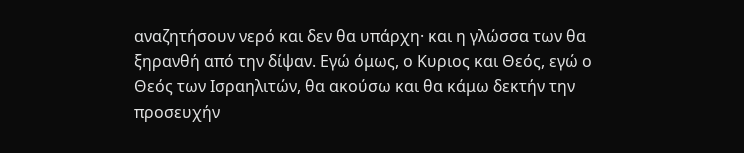αναζητήσουν νερό και δεν θα υπάρχη· και η γλώσσα των θα ξηρανθή από την δίψαν. Εγώ όμως, ο Κυριος και Θεός, εγώ ο Θεός των Ισραηλιτών, θα ακούσω και θα κάμω δεκτήν την προσευχήν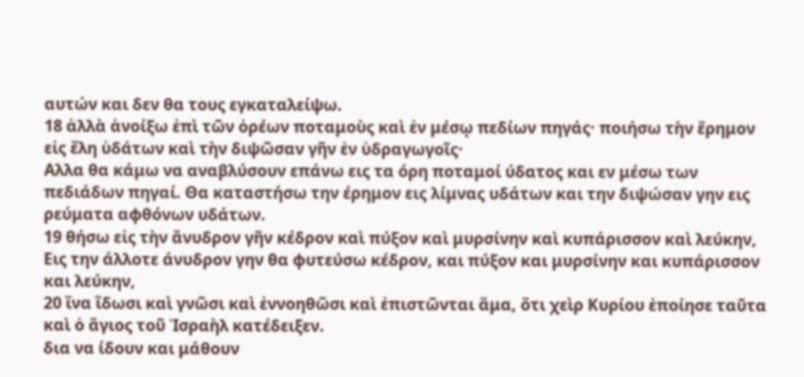αυτών και δεν θα τους εγκαταλείψω.
18 ἀλλὰ ἀνοίξω ἐπὶ τῶν ὀρέων ποταμοὺς καὶ ἐν μέσῳ πεδίων πηγάς· ποιήσω τὴν ἔρημον εἰς ἕλη ὑδάτων καὶ τὴν διψῶσαν γῆν ἐν ὑδραγωγοῖς·
Αλλα θα κάμω να αναβλύσουν επάνω εις τα όρη ποταμοί ύδατος και εν μέσω των πεδιάδων πηγαί. Θα καταστήσω την έρημον εις λίμνας υδάτων και την διψώσαν γην εις ρεύματα αφθόνων υδάτων.
19 θήσω εἰς τὴν ἄνυδρον γῆν κέδρον καὶ πύξον καὶ μυρσίνην καὶ κυπάρισσον καὶ λεύκην,
Εις την άλλοτε άνυδρον γην θα φυτεύσω κέδρον, και πύξον και μυρσίνην και κυπάρισσον και λεύκην,
20 ἵνα ἴδωσι καὶ γνῶσι καὶ ἐννοηθῶσι καὶ ἐπιστῶνται ἅμα, ὅτι χεὶρ Κυρίου ἐποίησε ταῦτα καὶ ὁ ἅγιος τοῦ Ἰσραὴλ κατέδειξεν.
δια να ίδουν και μάθουν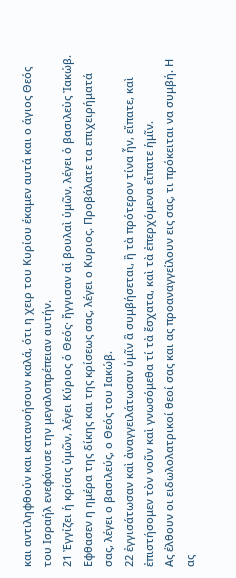και αντιληφθούν και κατανοήσουν καλά, ότι η χειρ του Κυρίου έκαμεν αυτά και ο άγιος Θεός του Ισραήλ ενεφάνισε την μεγαλοπρέπειαν αυτήν.
21 Ἐγγίζει ἡ κρίσις ὑμῶν, λέγει Κύριος ὁ Θεός· ἤγγισαν αἱ βουλαὶ ὑμῶν, λέγει ὁ βασιλεὺς Ἰακώβ.
Εφθασεν η ημέρα της δίκης και της κρίσεως σας, λέγει ο Κυριος. Προβάλατε τα επιχειρήματά σας, λέγει ο βασιλεύς, ο Θεός του Ιακώβ.
22 ἐγγισάτωσαν καὶ ἀναγγειλάτωσαν ὑμῖν ἃ συμβήσεται, ἢ τὰ πρότερον τίνα ἦν, εἴπατε, καὶ ἐπιστήσομεν τὸν νοῦν καὶ γνωσόμεθα τί τὰ ἔσχατα, καὶ τὰ ἐπερχόμενα εἴπατε ἡμῖν.
Ας έλθουν οι ειδωλολατρικοί θεοί σας και ας προαναγγείλουν εις σας, τι πρόκειται να συμβή. Η ας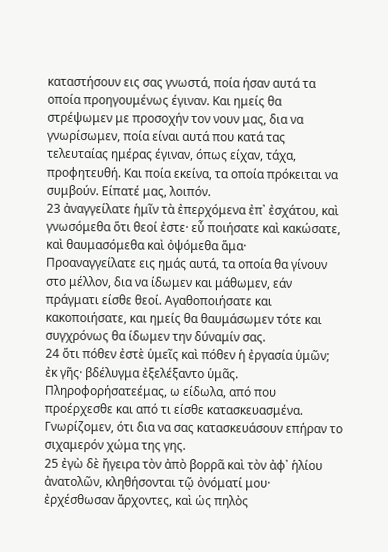καταστήσουν εις σας γνωστά, ποία ήσαν αυτά τα οποία προηγουμένως έγιναν. Και ημείς θα στρέψωμεν με προσοχήν τον νουν μας, δια να γνωρίσωμεν, ποία είναι αυτά που κατά τας τελευταίας ημέρας έγιναν, όπως είχαν, τάχα, προφητευθή. Και ποία εκείνα, τα οποία πρόκειται να συμβούν. Είπατέ μας, λοιπόν.
23 ἀναγγείλατε ἡμῖν τὰ ἐπερχόμενα ἐπ᾿ ἐσχάτου, καὶ γνωσόμεθα ὅτι θεοί ἐστε· εὖ ποιήσατε καὶ κακώσατε, καὶ θαυμασόμεθα καὶ ὀψόμεθα ἅμα·
Προαναγγείλατε εις ημάς αυτά, τα οποία θα γίνουν στο μέλλον, δια να ίδωμεν και μάθωμεν, εάν πράγματι είσθε θεοί. Αγαθοποιήσατε και κακοποιήσατε, και ημείς θα θαυμάσωμεν τότε και συγχρόνως θα ίδωμεν την δύναμίν σας.
24 ὅτι πόθεν ἐστὲ ὑμεῖς καὶ πόθεν ἡ ἐργασία ὑμῶν; ἐκ γῆς· βδέλυγμα ἐξελέξαντο ὑμᾶς.
Πληροφορήσατεέμας, ω είδωλα, από που προέρχεσθε και από τι είσθε κατασκευασμένα. Γνωρίζομεν, ότι δια να σας κατασκευάσουν επήραν το σιχαμερόν χώμα της γης.
25 ἐγὼ δὲ ἤγειρα τὸν ἀπὸ βορρᾶ καὶ τὸν ἀφ᾿ ἡλίου ἀνατολῶν, κληθήσονται τῷ ὀνόματί μου· ἐρχέσθωσαν ἄρχοντες, καὶ ὡς πηλὸς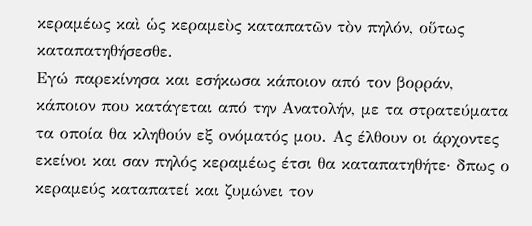κεραμέως καὶ ὡς κεραμεὺς καταπατῶν τὸν πηλόν, οὕτως καταπατηθήσεσθε.
Εγώ παρεκίνησα και εσήκωσα κάποιον από τον βορράν, κάποιον που κατάγεται από την Ανατολήν, με τα στρατεύματα τα οποία θα κληθούν εξ ονόματός μου. Ας έλθουν οι άρχοντες εκείνοι και σαν πηλός κεραμέως έτσι θα καταπατηθήτε· δπως ο κεραμεύς καταπατεί και ζυμώνει τον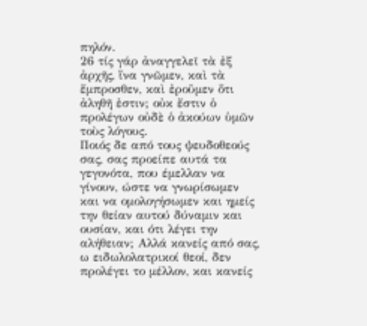πηλόν.
26 τίς γάρ ἀναγγελεῖ τὰ ἐξ ἀρχῆς, ἵνα γνῶμεν, καὶ τὰ ἔμπροσθεν, καὶ ἐροῦμεν ὅτι ἀληθῆ ἐστιν; οὐκ ἔστιν ὁ προλέγων οὐδὲ ὁ ἀκούων ὑμῶν τοὺς λόγους.
Ποιός δε από τους ψευδοθεούς σας, σας προείπε αυτά τα γεγονότα, που έμελλαν να γίνουν, ώστε να γνωρίσωμεν και να ομολογήσωμεν και ημείς την θείαν αυτού δύναμιν και ουσίαν, και ότι λέγει την αλήθειαν; Αλλά κανείς από σας, ω ειδωλολατρικοί θεοί, δεν προλέγει το μέλλον, και κανείς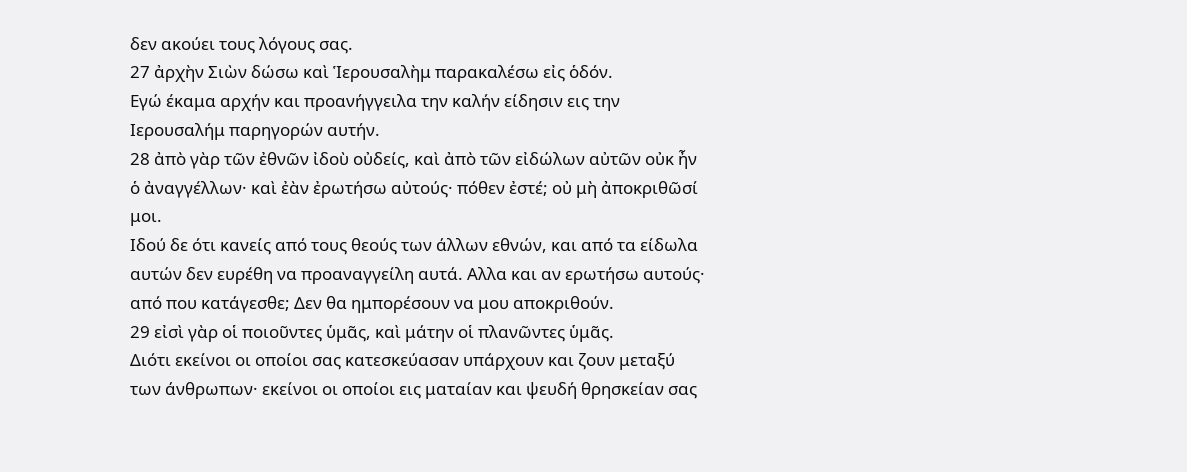δεν ακούει τους λόγους σας.
27 ἀρχὴν Σιὼν δώσω καὶ Ἱερουσαλὴμ παρακαλέσω εἰς ὁδόν.
Εγώ έκαμα αρχήν και προανήγγειλα την καλήν είδησιν εις την Ιερουσαλήμ παρηγορών αυτήν.
28 ἀπὸ γὰρ τῶν ἐθνῶν ἰδοὺ οὐδείς, καὶ ἀπὸ τῶν εἰδώλων αὐτῶν οὐκ ἦν ὁ ἀναγγέλλων· καὶ ἐὰν ἐρωτήσω αὐτούς· πόθεν ἐστέ; οὐ μὴ ἀποκριθῶσί μοι.
Ιδού δε ότι κανείς από τους θεούς των άλλων εθνών, και από τα είδωλα αυτών δεν ευρέθη να προαναγγείλη αυτά. Αλλα και αν ερωτήσω αυτούς· από που κατάγεσθε; Δεν θα ημπορέσουν να μου αποκριθούν.
29 εἰσὶ γὰρ οἱ ποιοῦντες ὑμᾶς, καὶ μάτην οἱ πλανῶντες ὑμᾶς.
Διότι εκείνοι οι οποίοι σας κατεσκεύασαν υπάρχουν και ζουν μεταξύ των άνθρωπων· εκείνοι οι οποίοι εις ματαίαν και ψευδή θρησκείαν σας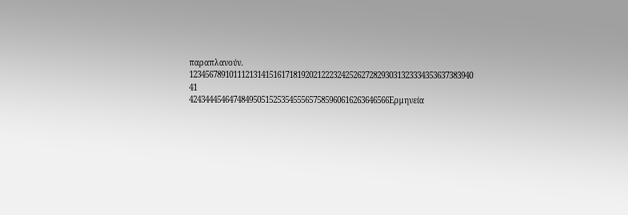παραπλανούν.
12345678910111213141516171819202122232425262728293031323334353637383940
41
42434445464748495051525354555657585960616263646566Ερμηνεία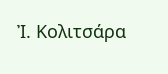Ἰ. Κολιτσάρα